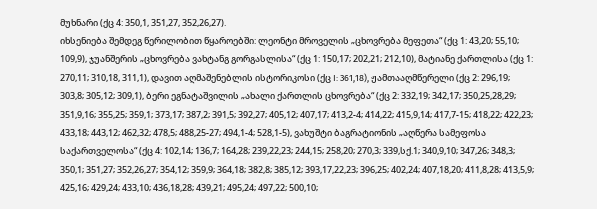მუხნარი (ქც 4: 350,1, 351,27, 352,26,27).
იხსენიება შემდეგ წერილობით წყაროებში: ლეონტი მროველის „ცხოვრება მეფეთა“ (ქც 1: 43,20; 55,10; 109,9), ჯუანშერის „ცხოვრება ვახტანგ გორგასლისა“ (ქც 1: 150,17; 202,21; 212,10), მატიანე ქართლისა (ქც 1: 270,11; 310,18, 311,1), დავით აღმაშენებლის ისტორიკოსი (ქც I: 361,18), ჟამთააღმწერელი (ქც 2: 296,19; 303,8; 305,12; 309,1), ბერი ეგნატაშვილის „ახალი ქართლის ცხოვრება“ (ქც 2: 332,19; 342,17; 350,25,28,29; 351,9,16; 355,25; 359,1; 373,17; 387,2; 391,5; 392,27; 405,12; 407,17; 413,2-4; 414,22; 415,9,14; 417,7-15; 418,22; 422,23; 433,18; 443,12; 462,32; 478,5; 488,25-27; 494,1-4; 528,1-5), ვახუშტი ბაგრატიონის „აღწერა სამეფოსა საქართველოსა“ (ქც 4: 102,14; 136,7; 164,28; 239,22,23; 244,15; 258,20; 270,3; 339,სქ.1; 340,9,10; 347,26; 348,3; 350,1; 351,27; 352,26,27; 354,12; 359,9; 364,18; 382,8; 385,12; 393,17,22,23; 396,25; 402,24; 407,18,20; 411,8,28; 413,5,9; 425,16; 429,24; 433,10; 436,18,28; 439,21; 495,24; 497,22; 500,10;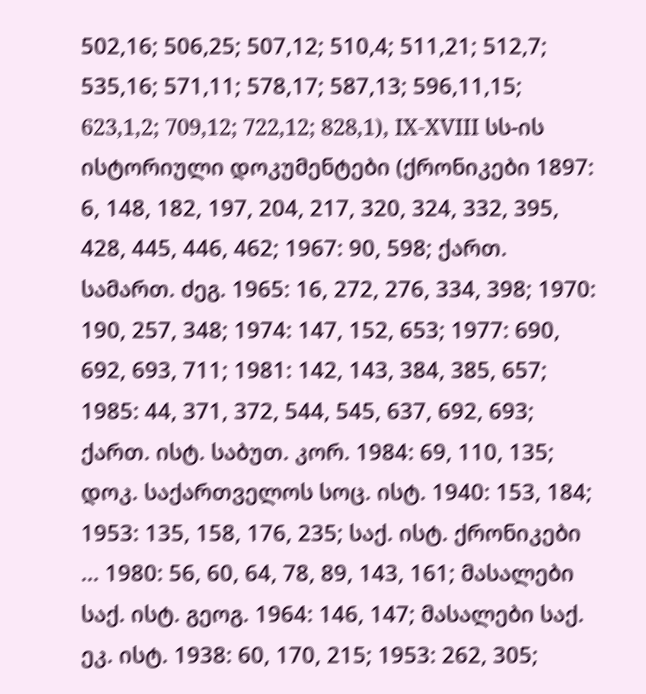502,16; 506,25; 507,12; 510,4; 511,21; 512,7; 535,16; 571,11; 578,17; 587,13; 596,11,15; 623,1,2; 709,12; 722,12; 828,1), IX-XVIII სს-ის ისტორიული დოკუმენტები (ქრონიკები 1897: 6, 148, 182, 197, 204, 217, 320, 324, 332, 395, 428, 445, 446, 462; 1967: 90, 598; ქართ. სამართ. ძეგ. 1965: 16, 272, 276, 334, 398; 1970: 190, 257, 348; 1974: 147, 152, 653; 1977: 690, 692, 693, 711; 1981: 142, 143, 384, 385, 657; 1985: 44, 371, 372, 544, 545, 637, 692, 693; ქართ. ისტ. საბუთ. კორ. 1984: 69, 110, 135; დოკ. საქართველოს სოც. ისტ. 1940: 153, 184; 1953: 135, 158, 176, 235; საქ. ისტ. ქრონიკები ... 1980: 56, 60, 64, 78, 89, 143, 161; მასალები საქ. ისტ. გეოგ. 1964: 146, 147; მასალები საქ. ეკ. ისტ. 1938: 60, 170, 215; 1953: 262, 305;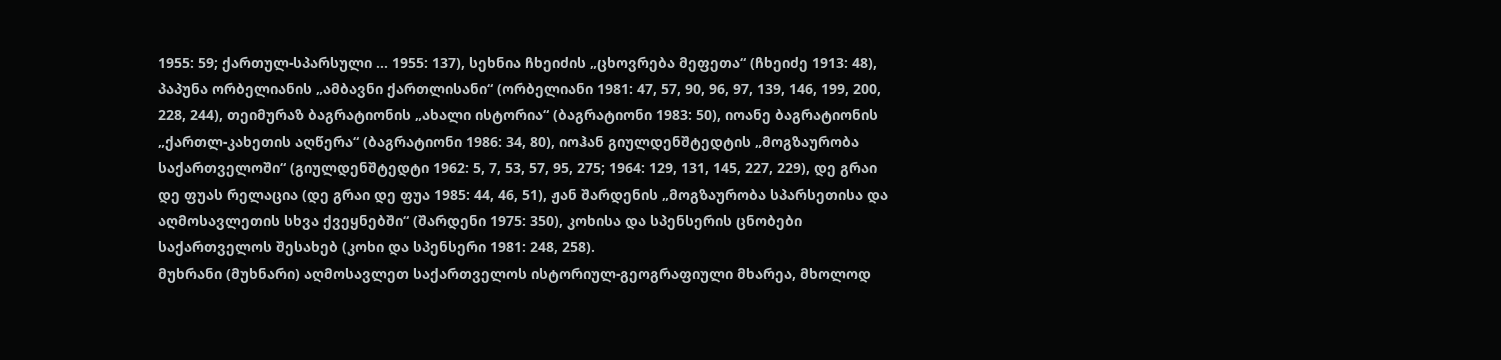1955: 59; ქართულ-სპარსული ... 1955: 137), სეხნია ჩხეიძის „ცხოვრება მეფეთა“ (ჩხეიძე 1913: 48), პაპუნა ორბელიანის „ამბავნი ქართლისანი“ (ორბელიანი 1981: 47, 57, 90, 96, 97, 139, 146, 199, 200, 228, 244), თეიმურაზ ბაგრატიონის „ახალი ისტორია“ (ბაგრატიონი 1983: 50), იოანე ბაგრატიონის „ქართლ-კახეთის აღწერა“ (ბაგრატიონი 1986: 34, 80), იოჰან გიულდენშტედტის „მოგზაურობა საქართველოში“ (გიულდენშტედტი 1962: 5, 7, 53, 57, 95, 275; 1964: 129, 131, 145, 227, 229), დე გრაი დე ფუას რელაცია (დე გრაი დე ფუა 1985: 44, 46, 51), ჟან შარდენის „მოგზაურობა სპარსეთისა და აღმოსავლეთის სხვა ქვეყნებში“ (შარდენი 1975: 350), კოხისა და სპენსერის ცნობები საქართველოს შესახებ (კოხი და სპენსერი 1981: 248, 258).
მუხრანი (მუხნარი) აღმოსავლეთ საქართველოს ისტორიულ-გეოგრაფიული მხარეა, მხოლოდ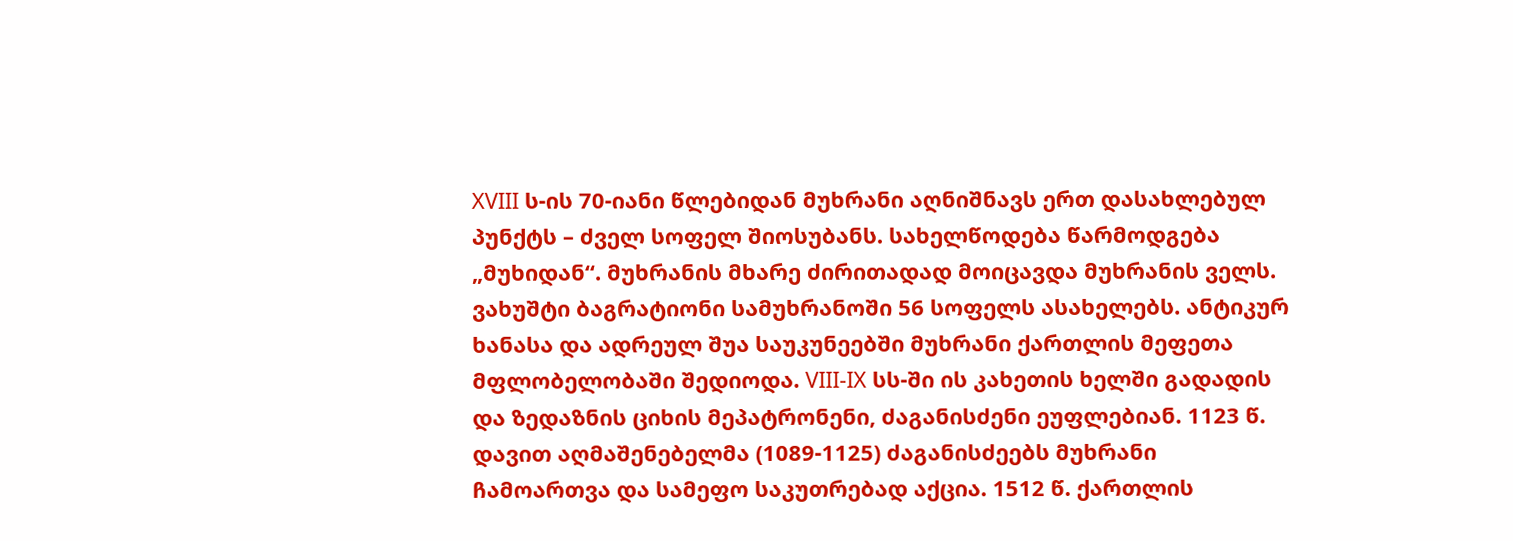XVIII ს-ის 70-იანი წლებიდან მუხრანი აღნიშნავს ერთ დასახლებულ პუნქტს – ძველ სოფელ შიოსუბანს. სახელწოდება წარმოდგება „მუხიდან“. მუხრანის მხარე ძირითადად მოიცავდა მუხრანის ველს. ვახუშტი ბაგრატიონი სამუხრანოში 56 სოფელს ასახელებს. ანტიკურ ხანასა და ადრეულ შუა საუკუნეებში მუხრანი ქართლის მეფეთა მფლობელობაში შედიოდა. VIII-IX სს-ში ის კახეთის ხელში გადადის და ზედაზნის ციხის მეპატრონენი, ძაგანისძენი ეუფლებიან. 1123 წ. დავით აღმაშენებელმა (1089-1125) ძაგანისძეებს მუხრანი ჩამოართვა და სამეფო საკუთრებად აქცია. 1512 წ. ქართლის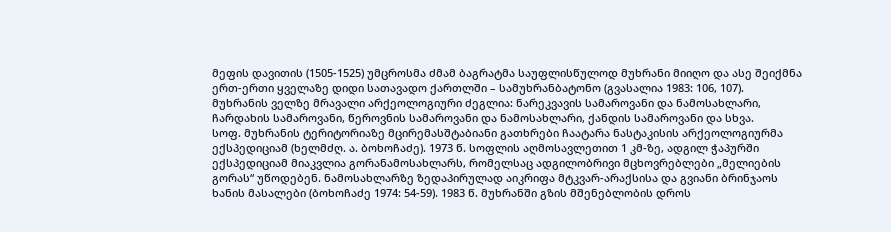მეფის დავითის (1505-1525) უმცროსმა ძმამ ბაგრატმა საუფლისწულოდ მუხრანი მიიღო და ასე შეიქმნა ერთ-ერთი ყველაზე დიდი სათავადო ქართლში – სამუხრანბატონო (გვასალია 1983: 106, 107).
მუხრანის ველზე მრავალი არქეოლოგიური ძეგლია: ნარეკვავის სამაროვანი და ნამოსახლარი, ჩარდახის სამაროვანი, წეროვნის სამაროვანი და ნამოსახლარი, ქანდის სამაროვანი და სხვა.
სოფ. მუხრანის ტერიტორიაზე მცირემასშტაბიანი გათხრები ჩაატარა ნასტაკისის არქეოლოგიურმა ექსპედიციამ (ხელმძღ. ა. ბოხოჩაძე). 1973 წ. სოფლის აღმოსავლეთით 1 კმ-ზე, ადგილ ჭაპურში ექსპედიციამ მიაკვლია გორანამოსახლარს, რომელსაც ადგილობრივი მცხოვრებლები „მელიების გორას“ უწოდებენ. ნამოსახლარზე ზედაპირულად აიკრიფა მტკვარ-არაქსისა და გვიანი ბრინჯაოს ხანის მასალები (ბოხოჩაძე 1974: 54-59). 1983 წ. მუხრანში გზის მშენებლობის დროს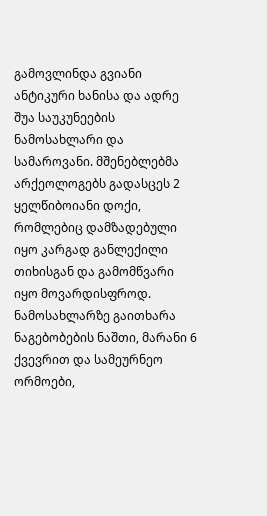გამოვლინდა გვიანი ანტიკური ხანისა და ადრე შუა საუკუნეების ნამოსახლარი და სამაროვანი. მშენებლებმა არქეოლოგებს გადასცეს 2 ყელწიბოიანი დოქი, რომლებიც დამზადებული იყო კარგად განლექილი თიხისგან და გამომწვარი იყო მოვარდისფროდ. ნამოსახლარზე გაითხარა ნაგებობების ნაშთი, მარანი 6 ქვევრით და სამეურნეო ორმოები,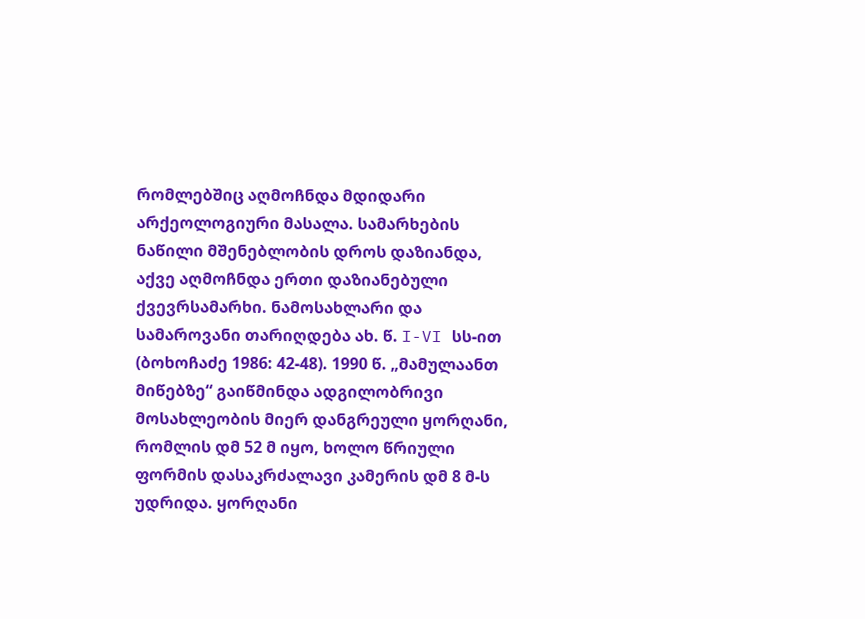რომლებშიც აღმოჩნდა მდიდარი არქეოლოგიური მასალა. სამარხების ნაწილი მშენებლობის დროს დაზიანდა, აქვე აღმოჩნდა ერთი დაზიანებული ქვევრსამარხი. ნამოსახლარი და სამაროვანი თარიღდება ახ. წ. I-VI სს-ით (ბოხოჩაძე 1986: 42-48). 1990 წ. „მამულაანთ მიწებზე“ გაიწმინდა ადგილობრივი მოსახლეობის მიერ დანგრეული ყორღანი, რომლის დმ 52 მ იყო, ხოლო წრიული ფორმის დასაკრძალავი კამერის დმ 8 მ-ს უდრიდა. ყორღანი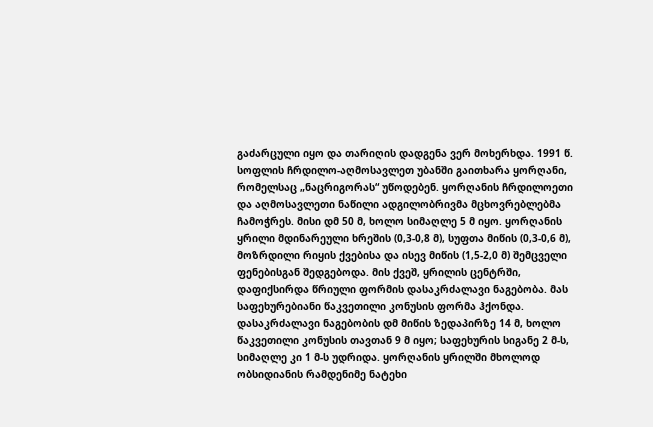გაძარცული იყო და თარიღის დადგენა ვერ მოხერხდა. 1991 წ. სოფლის ჩრდილო-აღმოსავლეთ უბანში გაითხარა ყორღანი, რომელსაც „ნაცრიგორას“ უწოდებენ. ყორღანის ჩრდილოეთი და აღმოსავლეთი ნაწილი ადგილობრივმა მცხოვრებლებმა ჩამოჭრეს. მისი დმ 50 მ, ხოლო სიმაღლე 5 მ იყო. ყორღანის ყრილი მდინარეული ხრეშის (0,3-0,8 მ), სუფთა მიწის (0,3-0,6 მ), მოზრდილი რიყის ქვებისა და ისევ მიწის (1,5-2,0 მ) შემცველი ფენებისგან შედგებოდა. მის ქვეშ, ყრილის ცენტრში, დაფიქსირდა წრიული ფორმის დასაკრძალავი ნაგებობა. მას საფეხურებიანი წაკვეთილი კონუსის ფორმა ჰქონდა. დასაკრძალავი ნაგებობის დმ მიწის ზედაპირზე 14 მ, ხოლო წაკვეთილი კონუსის თავთან 9 მ იყო; საფეხურის სიგანე 2 მ-ს, სიმაღლე კი 1 მ-ს უდრიდა. ყორღანის ყრილში მხოლოდ ობსიდიანის რამდენიმე ნატეხი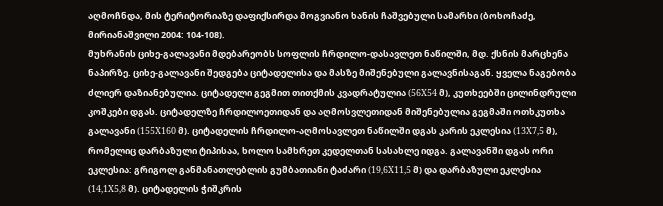აღმოჩნდა, მის ტერიტორიაზე დაფიქსირდა მოგვიანო ხანის ჩაშვებული სამარხი (ბოხოჩაძე, მირიანაშვილი 2004: 104-108).
მუხრანის ციხე-გალავანი მდებარეობს სოფლის ჩრდილო-დასავლეთ ნაწილში, მდ. ქსნის მარცხენა ნაპირზე. ციხე-გალავანი შედგება ციტადელისა და მასზე მიშენებული გალავნისაგან. ყველა ნაგებობა ძლიერ დაზიანებულია. ციტადელი გეგმით თითქმის კვადრატულია (56X54 მ), კუთხეებში ცილინდრული კოშკები დგას. ციტადელზე ჩრდილოეთიდან და აღმოსვლეთიდან მიშენებულია გეგმაში ოთხკუთხა გალავანი (155X160 მ). ციტადელის ჩრდილო-აღმოსავლეთ ნაწილში დგას კარის ეკლესია (13X7,5 მ), რომელიც დარბაზული ტიპისაა, ხოლო სამხრეთ კედელთან სასახლე იდგა. გალავანში დგას ორი ეკლესია: გრიგოლ განმანათლებლის გუმბათიანი ტაძარი (19,6X11,5 მ) და დარბაზული ეკლესია (14,1X5,8 მ). ციტადელის ჭიშკრის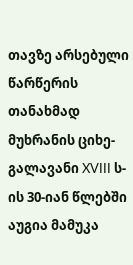თავზე არსებული წარწერის თანახმად მუხრანის ციხე-გალავანი XVIII ს-ის 30-იან წლებში აუგია მამუკა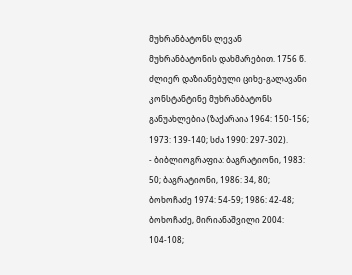მუხრანბატონს ლევან მუხრანბატონის დახმარებით. 1756 წ. ძლიერ დაზიანებული ციხე-გალავანი კონსტანტინე მუხრანბატონს განუახლებია (ზაქარაია 1964: 150-156; 1973: 139-140; სძა 1990: 297-302).
- ბიბლიოგრაფია: ბაგრატიონი, 1983: 50; ბაგრატიონი, 1986: 34, 80; ბოხოჩაძე 1974: 54-59; 1986: 42-48; ბოხოჩაძე, მირიანაშვილი 2004: 104-108;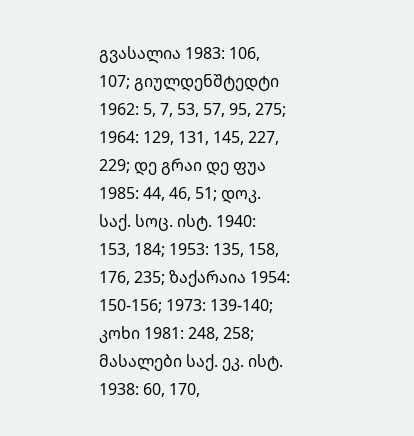გვასალია 1983: 106, 107; გიულდენშტედტი 1962: 5, 7, 53, 57, 95, 275; 1964: 129, 131, 145, 227, 229; დე გრაი დე ფუა 1985: 44, 46, 51; დოკ. საქ. სოც. ისტ. 1940: 153, 184; 1953: 135, 158, 176, 235; ზაქარაია 1954: 150-156; 1973: 139-140; კოხი 1981: 248, 258; მასალები საქ. ეკ. ისტ. 1938: 60, 170,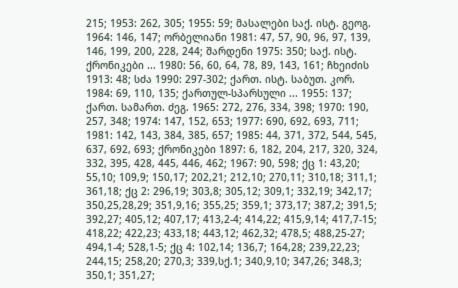215; 1953: 262, 305; 1955: 59; მასალები საქ. ისტ. გეოგ. 1964: 146, 147; ორბელიანი 1981: 47, 57, 90, 96, 97, 139, 146, 199, 200, 228, 244; შარდენი 1975: 350; საქ. ისტ. ქრონიკები ... 1980: 56, 60, 64, 78, 89, 143, 161; ჩხეიძის 1913: 48; სძა 1990: 297-302; ქართ. ისტ. საბუთ. კორ. 1984: 69, 110, 135; ქართულ-სპარსული ... 1955: 137; ქართ. სამართ. ძეგ. 1965: 272, 276, 334, 398; 1970: 190, 257, 348; 1974: 147, 152, 653; 1977: 690, 692, 693, 711; 1981: 142, 143, 384, 385, 657; 1985: 44, 371, 372, 544, 545, 637, 692, 693; ქრონიკები 1897: 6, 182, 204, 217, 320, 324, 332, 395, 428, 445, 446, 462; 1967: 90, 598; ქც 1: 43,20; 55,10; 109,9; 150,17; 202,21; 212,10; 270,11; 310,18; 311,1; 361,18; ქც 2: 296,19; 303,8; 305,12; 309,1; 332,19; 342,17; 350,25,28,29; 351,9,16; 355,25; 359,1; 373,17; 387,2; 391,5; 392,27; 405,12; 407,17; 413,2-4; 414,22; 415,9,14; 417,7-15; 418,22; 422,23; 433,18; 443,12; 462,32; 478,5; 488,25-27; 494,1-4; 528,1-5; ქც 4: 102,14; 136,7; 164,28; 239,22,23; 244,15; 258,20; 270,3; 339,სქ.1; 340,9,10; 347,26; 348,3; 350,1; 351,27;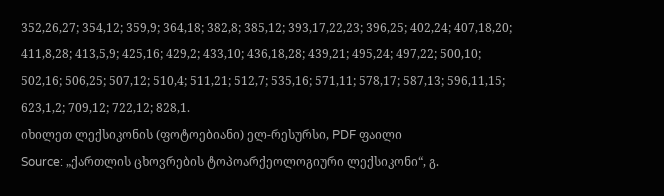352,26,27; 354,12; 359,9; 364,18; 382,8; 385,12; 393,17,22,23; 396,25; 402,24; 407,18,20; 411,8,28; 413,5,9; 425,16; 429,2; 433,10; 436,18,28; 439,21; 495,24; 497,22; 500,10; 502,16; 506,25; 507,12; 510,4; 511,21; 512,7; 535,16; 571,11; 578,17; 587,13; 596,11,15; 623,1,2; 709,12; 722,12; 828,1.
იხილეთ ლექსიკონის (ფოტოებიანი) ელ-რესურსი, PDF ფაილი
Source: „ქართლის ცხოვრების ტოპოარქეოლოგიური ლექსიკონი“, გ.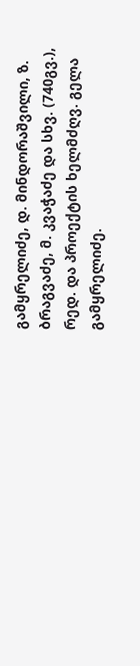გამყრელიძე, დ. მინდორაშვილი, ზ. ბრაგვაძე, მ. კვაჭაძე და სხვ. (740გვ.), რედ. და პროექტის ხელმძღვ. გელა გამყრელიძე.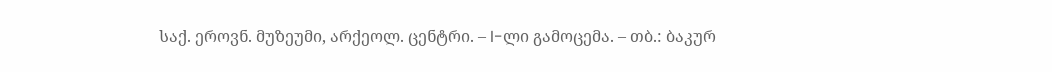საქ. ეროვნ. მუზეუმი, არქეოლ. ცენტრი. – I-ლი გამოცემა. – თბ.: ბაკურ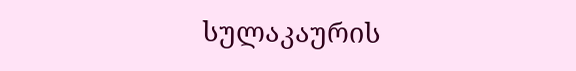სულაკაურის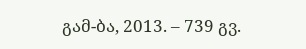გამ-ბა, 2013. – 739 გვ.